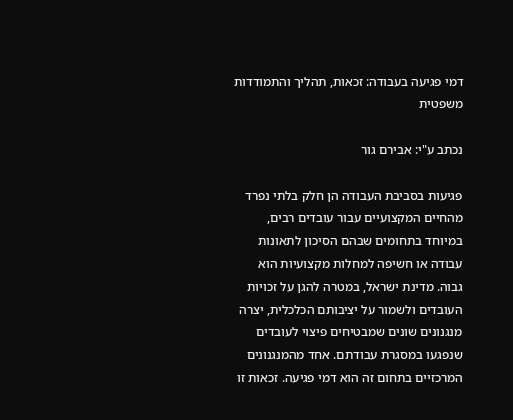דמי פגיעה בעבודה: זכאות, תהליך והתמודדות משפטית

נכתב ע"י: אבירם גור

פגיעות בסביבת העבודה הן חלק בלתי נפרד מהחיים המקצועיים עבור עובדים רבים, במיוחד בתחומים שבהם הסיכון לתאונות עבודה או חשיפה למחלות מקצועיות הוא גבוה. מדינת ישראל, במטרה להגן על זכויות העובדים ולשמור על יציבותם הכלכלית, יצרה מנגנונים שונים שמבטיחים פיצוי לעובדים שנפגעו במסגרת עבודתם. אחד מהמנגנונים המרכזיים בתחום זה הוא דמי פגיעה. זכאות זו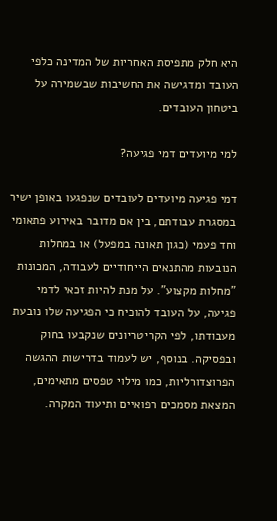היא חלק מתפיסת האחריות של המדינה כלפי העובד ומדגישה את החשיבות שבשמירה על ביטחון העובדים.

למי מיועדים דמי פגיעה?

דמי פגיעה מיועדים לעובדים שנפגעו באופן ישיר במסגרת עבודתם, בין אם מדובר באירוע פתאומי וחד פעמי (כגון תאונה במפעל) או במחלות הנובעות מהתנאים הייחודיים לעבודה, המכונות "מחלות מקצוע". על מנת להיות זכאי לדמי פגיעה, על העובד להוכיח כי הפגיעה שלו נובעת מעבודתו, לפי הקריטריונים שנקבעו בחוק ובפסיקה. בנוסף, יש לעמוד בדרישות ההגשה הפרוצדורליות, כמו מילוי טפסים מתאימים, המצאת מסמכים רפואיים ותיעוד המקרה.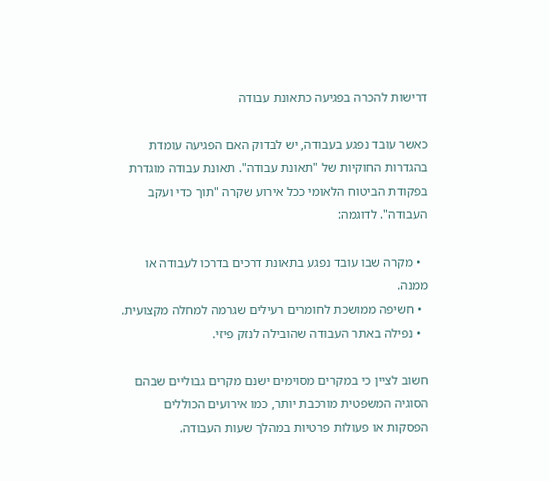דרישות להכרה בפגיעה כתאונת עבודה

כאשר עובד נפגע בעבודה, יש לבדוק האם הפגיעה עומדת בהגדרות החוקיות של "תאונת עבודה". תאונת עבודה מוגדרת בפקודת הביטוח הלאומי ככל אירוע שקרה "תוך כדי ועקב העבודה". לדוגמה:

  • מקרה שבו עובד נפגע בתאונת דרכים בדרכו לעבודה או ממנה.
  • חשיפה ממושכת לחומרים רעילים שגרמה למחלה מקצועית.
  • נפילה באתר העבודה שהובילה לנזק פיזי.

חשוב לציין כי במקרים מסוימים ישנם מקרים גבוליים שבהם הסוגיה המשפטית מורכבת יותר, כמו אירועים הכוללים הפסקות או פעולות פרטיות במהלך שעות העבודה.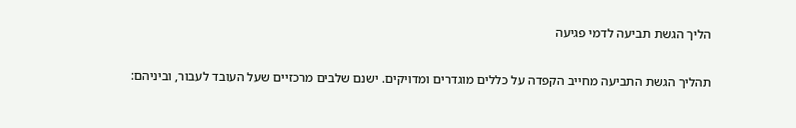הליך הגשת תביעה לדמי פגיעה

תהליך הגשת התביעה מחייב הקפדה על כללים מוגדרים ומדויקים. ישנם שלבים מרכזיים שעל העובד לעבור, וביניהם: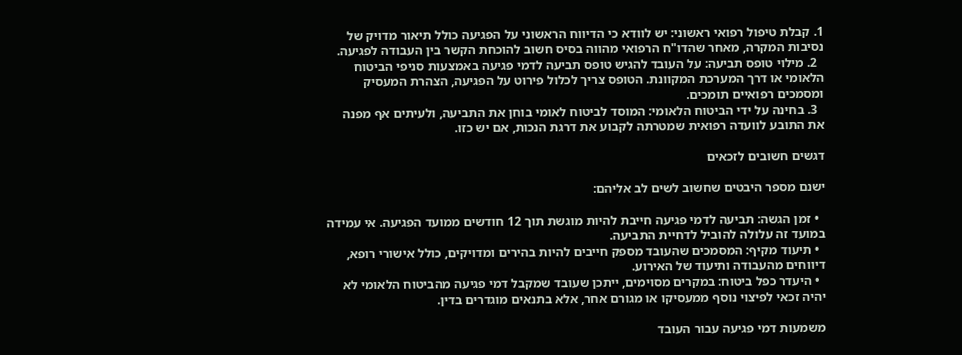1. קבלת טיפול רפואי ראשוני: יש לוודא כי הדיווח הראשוני על הפגיעה כולל תיאור מדויק של נסיבות המקרה, מאחר שהדו"ח הרפואי מהווה בסיס חשוב להוכחת הקשר בין העבודה לפגיעה.
  2. מילוי טופס תביעה: על העובד להגיש טופס תביעה לדמי פגיעה באמצעות סניפי הביטוח הלאומי או דרך המערכת המקוונת. הטופס צריך לכלול פירוט על הפגיעה, הצהרת המעסיק ומסמכים רפואיים תומכים.
  3. בחינה על ידי הביטוח הלאומי: המוסד לביטוח לאומי בוחן את התביעה, ולעיתים אף מפנה את התובע לוועדה רפואית שמטרתה לקבוע את דרגת הנכות, אם יש כזו.

דגשים חשובים לזכאים

ישנם מספר היבטים שחשוב לשים לב אליהם:

  • זמן הגשה: תביעה לדמי פגיעה חייבת להיות מוגשת תוך 12 חודשים ממועד הפגיעה. אי עמידה במועד זה עלולה להוביל לדחיית התביעה.
  • תיעוד מקיף: המסמכים שהעובד מספק חייבים להיות בהירים ומדויקים, כולל אישורי רופא, דיווחים מהעבודה ותיעוד של האירוע.
  • היעדר כפל ביטוח: במקרים מסוימים, ייתכן שעובד שמקבל דמי פגיעה מהביטוח הלאומי לא יהיה זכאי לפיצוי נוסף ממעסיקו או מגורם אחר, אלא בתנאים מוגדרים בדין.

משמעות דמי פגיעה עבור העובד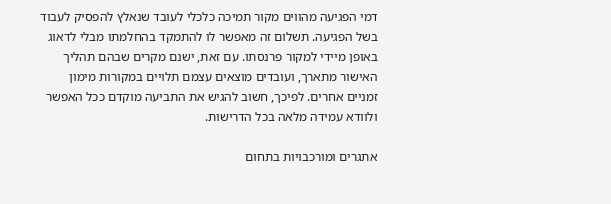דמי הפגיעה מהווים מקור תמיכה כלכלי לעובד שנאלץ להפסיק לעבוד בשל הפגיעה. תשלום זה מאפשר לו להתמקד בהחלמתו מבלי לדאוג באופן מיידי למקור פרנסתו. עם זאת, ישנם מקרים שבהם תהליך האישור מתארך, ועובדים מוצאים עצמם תלויים במקורות מימון זמניים אחרים. לפיכך, חשוב להגיש את התביעה מוקדם ככל האפשר ולוודא עמידה מלאה בכל הדרישות.

אתגרים ומורכבויות בתחום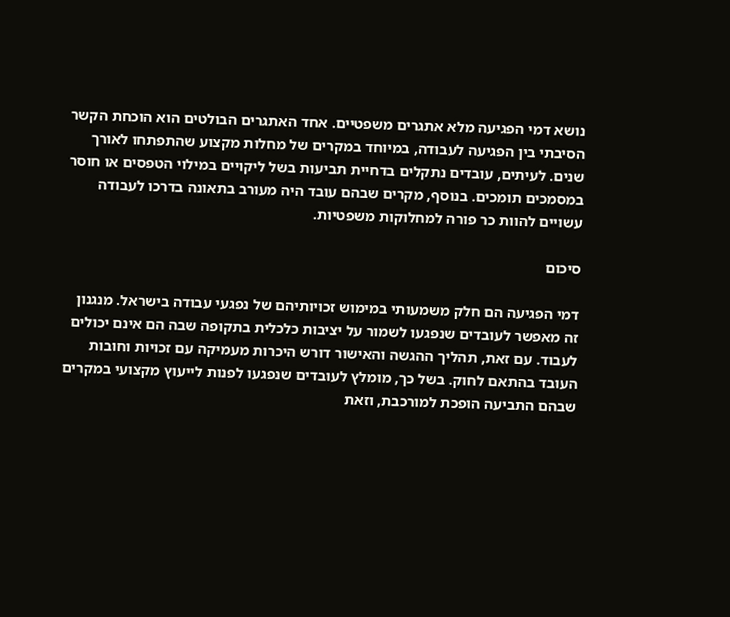נושא דמי הפגיעה מלא אתגרים משפטיים. אחד האתגרים הבולטים הוא הוכחת הקשר הסיבתי בין הפגיעה לעבודה, במיוחד במקרים של מחלות מקצוע שהתפתחו לאורך שנים. לעיתים, עובדים נתקלים בדחיית תביעות בשל ליקויים במילוי הטפסים או חוסר במסמכים תומכים. בנוסף, מקרים שבהם עובד היה מעורב בתאונה בדרכו לעבודה עשויים להוות כר פורה למחלוקות משפטיות.

סיכום

דמי הפגיעה הם חלק משמעותי במימוש זכויותיהם של נפגעי עבודה בישראל. מנגנון זה מאפשר לעובדים שנפגעו לשמור על יציבות כלכלית בתקופה שבה הם אינם יכולים לעבוד. עם זאת, תהליך ההגשה והאישור דורש היכרות מעמיקה עם זכויות וחובות העובד בהתאם לחוק. בשל כך, מומלץ לעובדים שנפגעו לפנות לייעוץ מקצועי במקרים שבהם התביעה הופכת למורכבת, וזאת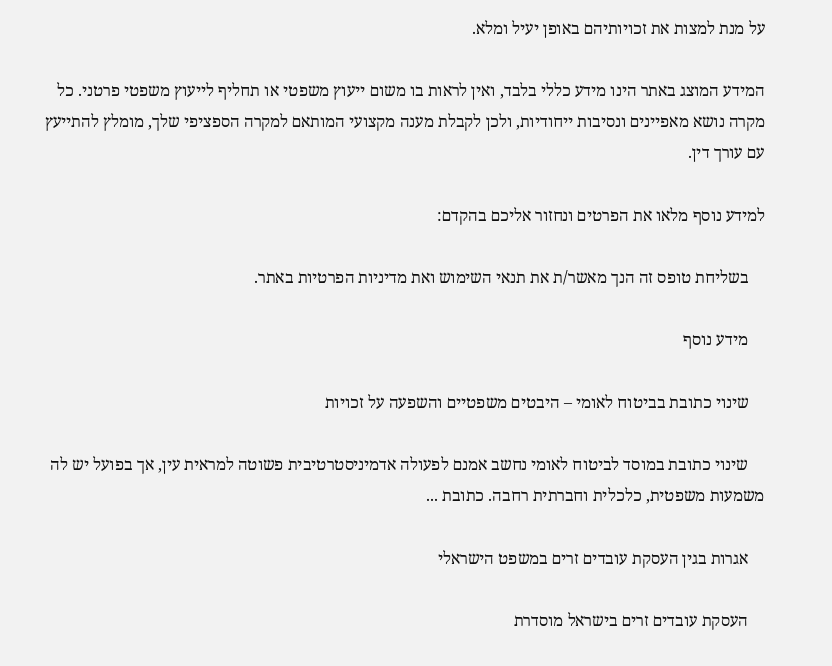על מנת למצות את זכויותיהם באופן יעיל ומלא.

המידע המוצג באתר הינו מידע כללי בלבד, ואין לראות בו משום ייעוץ משפטי או תחליף לייעוץ משפטי פרטני. כל מקרה נושא מאפיינים ונסיבות ייחודיות, ולכן לקבלת מענה מקצועי המותאם למקרה הספציפי שלך, מומלץ להתייעץ עם עורך דין.

למידע נוסף מלאו את הפרטים ונחזור אליכם בהקדם:

    בשליחת טופס זה הנך מאשר/ת את תנאי השימוש ואת מדיניות הפרטיות באתר.

    מידע נוסף

    שינוי כתובת בביטוח לאומי – היבטים משפטיים והשפעה על זכויות

    שינוי כתובת במוסד לביטוח לאומי נחשב אמנם לפעולה אדמיניסטרטיבית פשוטה למראית עין, אך בפועל יש לה משמעות משפטית, כלכלית וחברתית רחבה. כתובת ...

    אגרות בגין העסקת עובדים זרים במשפט הישראלי

    העסקת עובדים זרים בישראל מוסדרת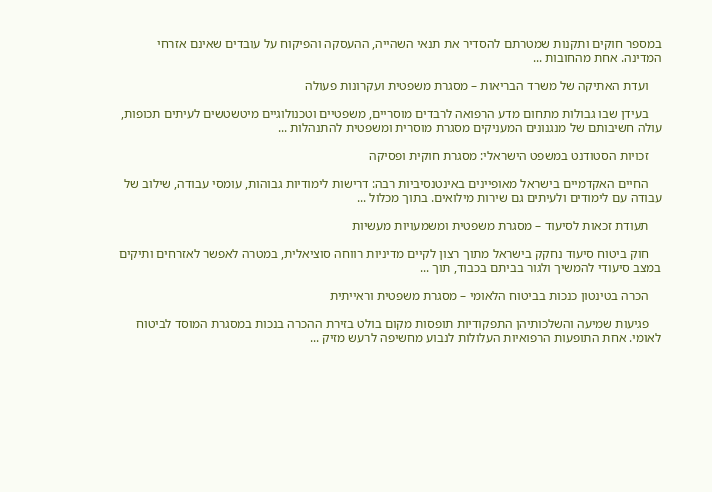במספר חוקים ותקנות שמטרתם להסדיר את תנאי השהייה, ההעסקה והפיקוח על עובדים שאינם אזרחי המדינה. אחת מהחובות ...

    ועדת האתיקה של משרד הבריאות – מסגרת משפטית ועקרונות פעולה

    בעידן שבו גבולות מתחום מדע הרפואה לרבדים מוסריים, משפטיים וטכנולוגיים מיטשטשים לעיתים תכופות, עולה חשיבותם של מנגנונים המעניקים מסגרת מוסרית ומשפטית להתנהלות ...

    זכויות הסטודנט במשפט הישראלי: מסגרת חוקית ופסיקה

    החיים האקדמיים בישראל מאופיינים באינטנסיביות רבה: דרישות לימודיות גבוהות, עומסי עבודה, שילוב של עבודה עם לימודים ולעיתים גם שירות מילואים. בתוך מכלול ...

    תעודת זכאות לסיעוד – מסגרת משפטית ומשמעויות מעשיות

    חוק ביטוח סיעוד נחקק בישראל מתוך רצון לקיים מדיניות רווחה סוציאלית, במטרה לאפשר לאזרחים ותיקים במצב סיעודי להמשיך ולגור בביתם בכבוד, תוך ...

    הכרה בטינטון כנכות בביטוח הלאומי – מסגרת משפטית וראייתית

    פגיעות שמיעה והשלכותיהן התפקודיות תופסות מקום בולט בזירת ההכרה בנכות במסגרת המוסד לביטוח לאומי. אחת התופעות הרפואיות העלולות לנבוע מחשיפה לרעש מזיק ...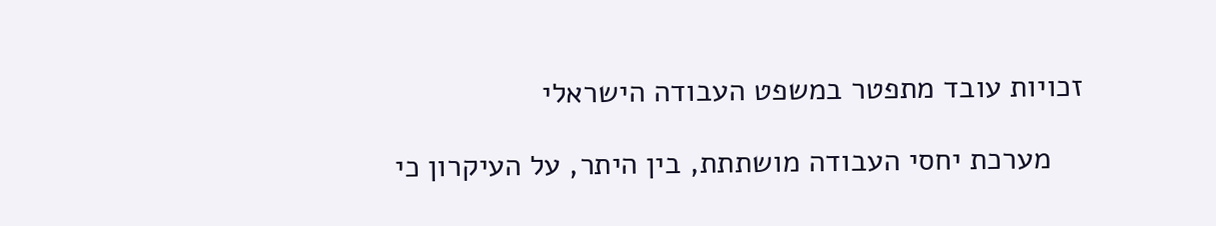זכויות עובד מתפטר במשפט העבודה הישראלי

    מערכת יחסי העבודה מושתתת, בין היתר, על העיקרון כי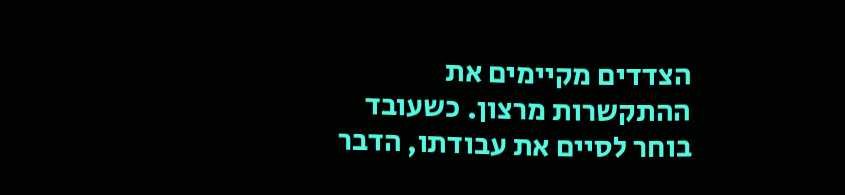הצדדים מקיימים את ההתקשרות מרצון. כשעובד בוחר לסיים את עבודתו, הדבר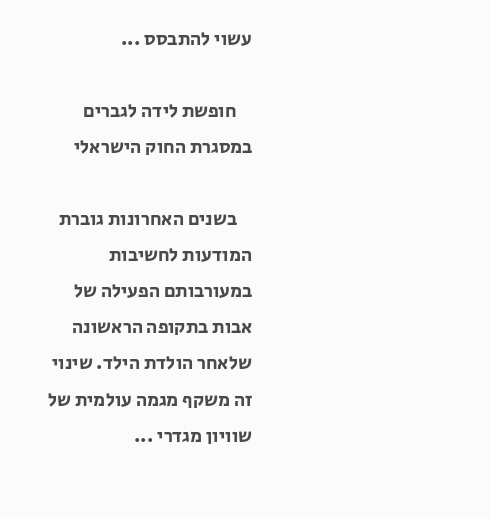עשוי להתבסס ...

    חופשת לידה לגברים במסגרת החוק הישראלי

    בשנים האחרונות גוברת המודעות לחשיבות במעורבותם הפעילה של אבות בתקופה הראשונה שלאחר הולדת הילד. שינוי זה משקף מגמה עולמית של שוויון מגדרי ...